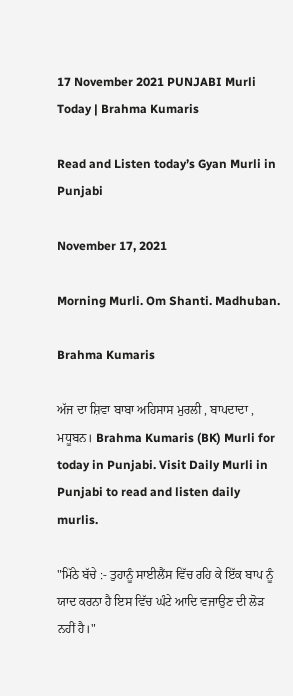17 November 2021 PUNJABI Murli Today | Brahma Kumaris

Read and Listen today’s Gyan Murli in Punjabi

November 17, 2021

Morning Murli. Om Shanti. Madhuban.

Brahma Kumaris

ਅੱਜ ਦਾ ਸ਼ਿਵਾ ਬਾਬਾ ਅਹਿਸਾਸ ਮੁਰਲੀ , ਬਾਪਦਾਦਾ , ਮਧੂਬਨ। Brahma Kumaris (BK) Murli for today in Punjabi. Visit Daily Murli in Punjabi to read and listen daily murlis.

"ਮਿੱਠੇ ਬੱਚੇ :- ਤੁਹਾਨੂੰ ਸਾਈਲੈਂਸ ਵਿੱਚ ਰਹਿ ਕੇ ਇੱਕ ਬਾਪ ਨੂੰ ਯਾਦ ਕਰਨਾ ਹੈ ਇਸ ਵਿੱਚ ਘੰਟੇ ਆਦਿ ਵਜਾਉਣ ਦੀ ਲੋੜ ਨਹੀਂ ਹੈ।"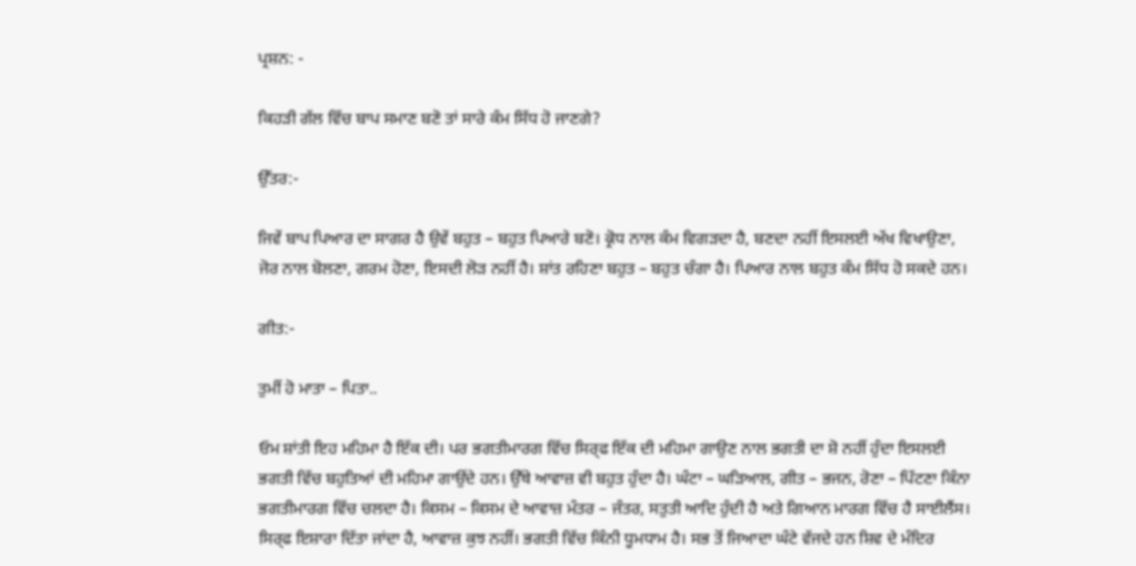ਪ੍ਰਸ਼ਨ: -

ਕਿਹੜੀ ਗੱਲ ਵਿੱਚ ਬਾਪ ਸਮਾਣ ਬਣੋ ਤਾਂ ਸਾਰੇ ਕੰਮ ਸਿੱਧ ਹੋ ਜਾਣਗੇ?

ਉੱਤਰ:-

ਜਿਵੇਂ ਬਾਪ ਪਿਆਰ ਦਾ ਸਾਗਰ ਹੈ ਉਵੇਂ ਬਹੁਤ – ਬਹੁਤ ਪਿਆਰੇ ਬਣੋ। ਕ੍ਰੋਧ ਨਾਲ ਕੰਮ ਵਿਗੜਦਾ ਹੈ, ਬਣਦਾ ਨਹੀਂ ਇਸਲਈ ਅੱਖ ਵਿਖਾਉਣਾ, ਜੋਰ ਨਾਲ ਬੋਲਣਾ, ਗਰਮ ਹੋਣਾ, ਇਸਦੀ ਲੋੜ ਨਹੀਂ ਹੈ। ਸ਼ਾਂਤ ਰਹਿਣਾ ਬਹੁਤ – ਬਹੁਤ ਚੰਗਾ ਹੈ। ਪਿਆਰ ਨਾਲ ਬਹੁਤ ਕੰਮ ਸਿੱਧ ਹੋ ਸਕਦੇ ਹਨ।

ਗੀਤ:-

ਤੁਮੀਂ ਹੋ ਮਾਤਾ – ਪਿਤਾ..

ਓਮ ਸ਼ਾਂਤੀ ਇਹ ਮਹਿਮਾ ਹੈ ਇੱਕ ਦੀ। ਪਰ ਭਗਤੀਮਾਰਗ ਵਿੱਚ ਸਿਰ੍ਫ ਇੱਕ ਦੀ ਮਹਿਮਾ ਗਾਉਣ ਨਾਲ ਭਗਤੀ ਦਾ ਸ਼ੋ ਨਹੀਂ ਹੁੰਦਾ ਇਸਲਈ ਭਗਤੀ ਵਿੱਚ ਬਹੁਤਿਆਂ ਦੀ ਮਹਿਮਾ ਗਾਉਂਦੇ ਹਨ। ਉੱਥੇ ਆਵਾਜ਼ ਵੀ ਬਹੁਤ ਹੁੰਦਾ ਹੈ। ਘੰਟਾ – ਘੜਿਆਲ, ਗੀਤ – ਭਜਨ, ਰੋਣਾ – ਪਿੱਟਣਾ ਕਿੰਨਾ ਭਗਤੀਮਾਰਗ ਵਿੱਚ ਚਲਦਾ ਹੈ। ਕਿਸਮ – ਕਿਸਮ ਦੇ ਆਵਾਜ਼ ਮੰਤਰ – ਜੰਤਰ, ਸਤੁਤੀ ਆਦਿ ਹੁੰਦੀ ਹੈ ਅਤੇ ਗਿਆਨ ਮਾਰਗ ਵਿੱਚ ਹੈ ਸਾਈਲੈਂਸ। ਸਿਰ੍ਫ ਇਸ਼ਾਰਾ ਦਿੱਤਾ ਜਾਂਦਾ ਹੈ, ਆਵਾਜ਼ ਕੁਝ ਨਹੀਂ। ਭਗਤੀ ਵਿੱਚ ਕਿੰਨੀ ਧੂਮਧਾਮ ਹੈ। ਸਭ ਤੋਂ ਜਿਆਦਾ ਘੰਟੇ ਵੱਜਦੇ ਹਨ ਸ਼ਿਵ ਦੇ ਮੰਦਿਰ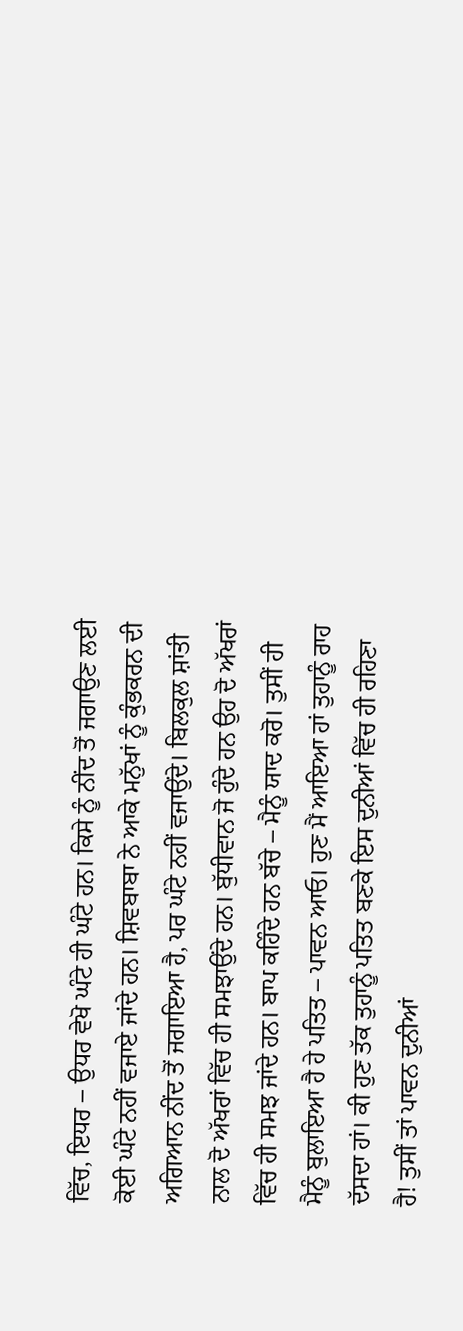ਵਿੱਚ, ਇਧਰ – ਉਧਰ ਵੇਖੋ ਘੰਟੇ ਹੀ ਘੰਟੇ ਹਨ। ਕਿਸੇ ਨੂੰ ਨੀਂਦ ਤੋਂ ਜਗਾਉਣ ਲਈ ਕੋਈ ਘੰਟੇ ਨਹੀਂ ਵਜਾਏ ਜਾਂਦੇ ਹਨ। ਸ਼ਿਵਬਾਬਾ ਨੇ ਆਕੇ ਮਨੁੱਖਾਂ ਨੂੰ ਕੁੰਭਕਰਨ ਦੀ ਅਗਿਆਨ ਨੀਂਦ ਤੋਂ ਜਗਾਇਆ ਹੈ, ਪਰ ਘੰਟੇ ਨਹੀਂ ਵਜਾਉਂਦੇ। ਬਿਲਕੁਲ ਸ਼ਾਂਤੀ ਨਾਲ ਦੋ ਅੱਖਰਾਂ ਵਿੱਚ ਹੀ ਸਮਝਾਉਂਦੇ ਹਨ। ਬੁੱਧੀਵਾਨ ਜੋ ਹੁੰਦੇ ਹਨ ਉਹ ਦੋ ਅੱਖਰਾਂ ਵਿੱਚ ਹੀ ਸਮਝ ਜਾਂਦੇ ਹਨ। ਬਾਪ ਕਹਿੰਦੇ ਹਨ ਬੱਚੇ – ਮੈਨੂੰ ਯਾਦ ਕਰੋ। ਤੁਸੀਂ ਹੀ ਮੈਨੂੰ ਬੁਲਾਇਆ ਹੈ ਹੇ ਪਤਿਤ – ਪਾਵਨ ਆਓ। ਹੁਣ ਮੈਂ ਆਇਆ ਹਾਂ ਤੁਹਾਨੂੰ ਰਾਹ ਦੱਸਦਾ ਹਾਂ। ਕੀ ਹੁਣ ਤੱਕ ਤੁਹਾਨੂੰ ਪਤਿਤ ਬਣਕੇ ਇਸ ਦੁਨੀਆਂ ਵਿੱਚ ਹੀ ਰਹਿਣਾ ਹੈ! ਤੁਸੀਂ ਤਾਂ ਪਾਵਨ ਦੁਨੀਆਂ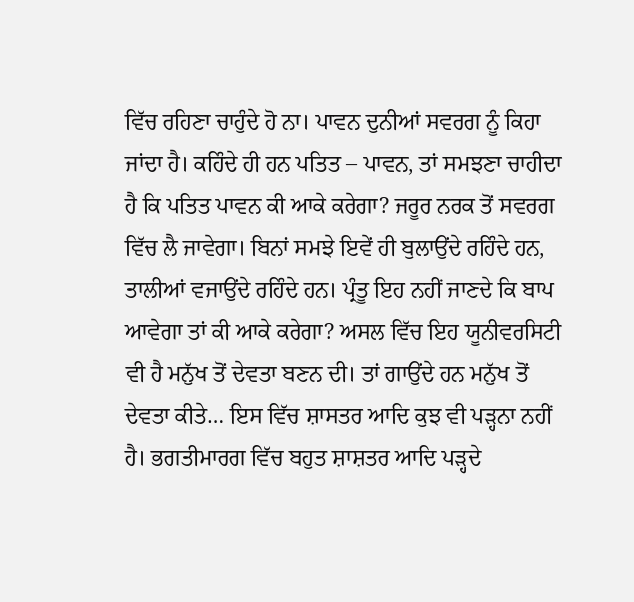ਵਿੱਚ ਰਹਿਣਾ ਚਾਹੁੰਦੇ ਹੋ ਨਾ। ਪਾਵਨ ਦੁਨੀਆਂ ਸਵਰਗ ਨੂੰ ਕਿਹਾ ਜਾਂਦਾ ਹੈ। ਕਹਿੰਦੇ ਹੀ ਹਨ ਪਤਿਤ – ਪਾਵਨ, ਤਾਂ ਸਮਝਣਾ ਚਾਹੀਦਾ ਹੈ ਕਿ ਪਤਿਤ ਪਾਵਨ ਕੀ ਆਕੇ ਕਰੇਗਾ? ਜਰੂਰ ਨਰਕ ਤੋਂ ਸਵਰਗ ਵਿੱਚ ਲੈ ਜਾਵੇਗਾ। ਬਿਨਾਂ ਸਮਝੇ ਇਵੇਂ ਹੀ ਬੁਲਾਉਂਦੇ ਰਹਿੰਦੇ ਹਨ, ਤਾਲੀਆਂ ਵਜਾਉਂਦੇ ਰਹਿੰਦੇ ਹਨ। ਪ੍ਰੰਤੂ ਇਹ ਨਹੀਂ ਜਾਣਦੇ ਕਿ ਬਾਪ ਆਵੇਗਾ ਤਾਂ ਕੀ ਆਕੇ ਕਰੇਗਾ? ਅਸਲ ਵਿੱਚ ਇਹ ਯੂਨੀਵਰਸਿਟੀ ਵੀ ਹੈ ਮਨੁੱਖ ਤੋਂ ਦੇਵਤਾ ਬਣਨ ਦੀ। ਤਾਂ ਗਾਉਂਦੇ ਹਨ ਮਨੁੱਖ ਤੋਂ ਦੇਵਤਾ ਕੀਤੇ… ਇਸ ਵਿੱਚ ਸ਼ਾਸਤਰ ਆਦਿ ਕੁਝ ਵੀ ਪੜ੍ਹਨਾ ਨਹੀਂ ਹੈ। ਭਗਤੀਮਾਰਗ ਵਿੱਚ ਬਹੁਤ ਸ਼ਾਸ਼ਤਰ ਆਦਿ ਪੜ੍ਹਦੇ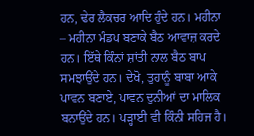ਹਨ, ਢੇਰ ਲੈਕਚਰ ਆਦਿ ਹੁੰਦੇ ਹਨ। ਮਹੀਨਾ – ਮਹੀਨਾ ਮੰਡਪ ਬਣਾਕੇ ਬੈਠ ਆਵਾਜ਼ ਕਰਦੇ ਹਨ। ਇੱਥੇ ਕਿੰਨਾਂ ਸ਼ਾਂਤੀ ਨਾਲ ਬੈਠ ਬਾਪ ਸਮਝਾਉਂਦੇ ਹਨ। ਦੇਖੋ, ਤੁਹਾਨੂੰ ਬਾਬਾ ਆਕੇ ਪਾਵਨ ਬਣਾਏ, ਪਾਵਨ ਦੁਨੀਆਂ ਦਾ ਮਾਲਿਕ ਬਨਾਉਂਦੇ ਹਨ। ਪੜ੍ਹਾਈ ਵੀ ਕਿੰਨੀ ਸਹਿਜ ਹੈ।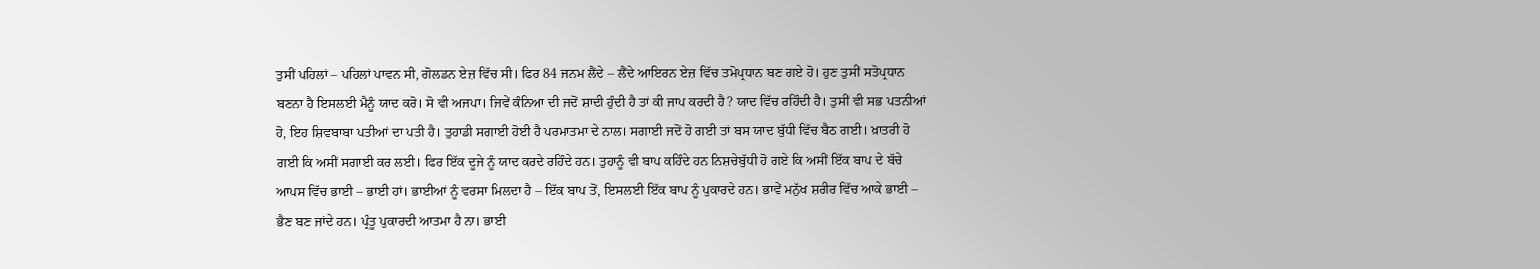ਤੁਸੀਂ ਪਹਿਲਾਂ – ਪਹਿਲਾਂ ਪਾਵਨ ਸੀ, ਗੋਲਡਨ ਏਜ਼ ਵਿੱਚ ਸੀ। ਫਿਰ 84 ਜਨਮ ਲੈਂਦੇ – ਲੈਂਦੇ ਆਇਰਨ ਏਜ਼ ਵਿੱਚ ਤਮੋਪ੍ਰਧਾਨ ਬਣ ਗਏ ਹੋ। ਹੁਣ ਤੁਸੀਂ ਸਤੋਪ੍ਰਧਾਨ ਬਣਨਾ ਹੈ ਇਸਲਈ ਮੈਨੂੰ ਯਾਦ ਕਰੋ। ਸੋ ਵੀ ਅਜਪਾ। ਜਿਵੇਂ ਕੰਨਿਆ ਦੀ ਜਦੋਂ ਸ਼ਾਦੀ ਹੁੰਦੀ ਹੈ ਤਾਂ ਕੀ ਜਾਪ ਕਰਦੀ ਹੈ? ਯਾਦ ਵਿੱਚ ਰਹਿੰਦੀ ਹੈ। ਤੁਸੀਂ ਵੀ ਸਭ ਪਤਨੀਆਂ ਹੋ, ਇਹ ਸ਼ਿਵਬਾਬਾ ਪਤੀਆਂ ਦਾ ਪਤੀ ਹੈ। ਤੁਹਾਡੀ ਸਗਾਈ ਹੋਈ ਹੈ ਪਰਮਾਤਮਾ ਦੇ ਨਾਲ। ਸਗਾਈ ਜਦੋਂ ਹੋ ਗਈ ਤਾਂ ਬਸ ਯਾਦ ਬੁੱਧੀ ਵਿੱਚ ਬੈਠ ਗਈ। ਖ਼ਾਤਰੀ ਹੋ ਗਈ ਕਿ ਅਸੀਂ ਸਗਾਈ ਕਰ ਲਈ। ਫਿਰ ਇੱਕ ਦੂਜੇ ਨੂੰ ਯਾਦ ਕਰਦੇ ਰਹਿੰਦੇ ਹਨ। ਤੁਹਾਨੂੰ ਵੀ ਬਾਪ ਕਹਿੰਦੇ ਹਨ ਨਿਸ਼ਚੇਬੁੱਧੀ ਹੋ ਗਏ ਕਿ ਅਸੀਂ ਇੱਕ ਬਾਪ ਦੇ ਬੱਚੇ ਆਪਸ ਵਿੱਚ ਭਾਈ – ਭਾਈ ਹਾਂ। ਭਾਈਆਂ ਨੂੰ ਵਰਸਾ ਮਿਲਦਾ ਹੈ – ਇੱਕ ਬਾਪ ਤੋਂ, ਇਸਲਈ ਇੱਕ ਬਾਪ ਨੂੰ ਪੁਕਾਰਦੇ ਹਨ। ਭਾਵੇਂ ਮਨੁੱਖ ਸ਼ਰੀਰ ਵਿੱਚ ਆਕੇ ਭਾਈ – ਭੈਣ ਬਣ ਜਾਂਦੇ ਹਨ। ਪ੍ਰੰਤੂ ਪੁਕਾਰਦੀ ਆਤਮਾ ਹੈ ਨਾ। ਭਾਈ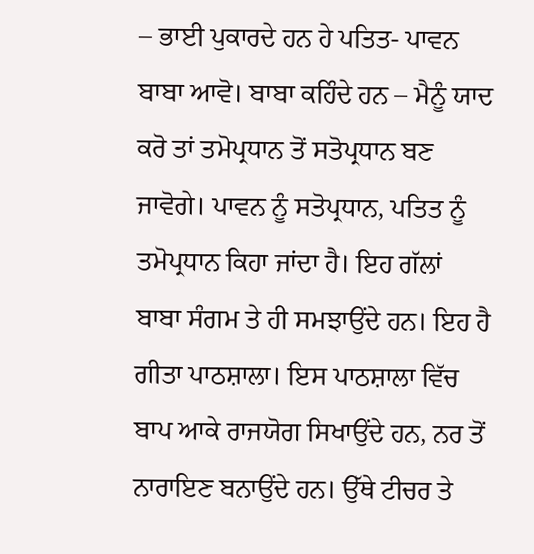– ਭਾਈ ਪੁਕਾਰਦੇ ਹਨ ਹੇ ਪਤਿਤ- ਪਾਵਨ ਬਾਬਾ ਆਵੋ। ਬਾਬਾ ਕਹਿੰਦੇ ਹਨ – ਮੈਨੂੰ ਯਾਦ ਕਰੋ ਤਾਂ ਤਮੋਪ੍ਰਧਾਨ ਤੋਂ ਸਤੋਪ੍ਰਧਾਨ ਬਣ ਜਾਵੋਗੇ। ਪਾਵਨ ਨੂੰ ਸਤੋਪ੍ਰਧਾਨ, ਪਤਿਤ ਨੂੰ ਤਮੋਪ੍ਰਧਾਨ ਕਿਹਾ ਜਾਂਦਾ ਹੈ। ਇਹ ਗੱਲਾਂ ਬਾਬਾ ਸੰਗਮ ਤੇ ਹੀ ਸਮਝਾਉਂਦੇ ਹਨ। ਇਹ ਹੈ ਗੀਤਾ ਪਾਠਸ਼ਾਲਾ। ਇਸ ਪਾਠਸ਼ਾਲਾ ਵਿੱਚ ਬਾਪ ਆਕੇ ਰਾਜਯੋਗ ਸਿਖਾਉਂਦੇ ਹਨ, ਨਰ ਤੋਂ ਨਾਰਾਇਣ ਬਨਾਉਂਦੇ ਹਨ। ਉੱਥੇ ਟੀਚਰ ਤੇ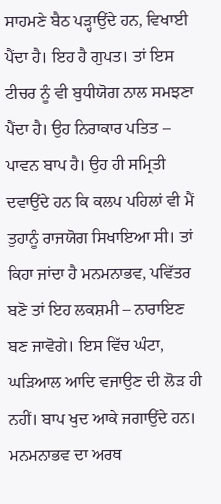ਸਾਹਮਣੇ ਬੈਠ ਪੜ੍ਹਾਉਂਦੇ ਹਨ, ਵਿਖਾਈ ਪੈਂਦਾ ਹੈ। ਇਹ ਹੈ ਗੁਪਤ। ਤਾਂ ਇਸ ਟੀਚਰ ਨੂੰ ਵੀ ਬੁਧੀਯੋਗ ਨਾਲ ਸਮਝਣਾ ਪੈਂਦਾ ਹੈ। ਉਹ ਨਿਰਾਕਾਰ ਪਤਿਤ – ਪਾਵਨ ਬਾਪ ਹੈ। ਉਹ ਹੀ ਸਮ੍ਰਿਤੀ ਦਵਾਉਂਦੇ ਹਨ ਕਿ ਕਲਪ ਪਹਿਲਾਂ ਵੀ ਮੈਂ ਤੁਹਾਨੂੰ ਰਾਜਯੋਗ ਸਿਖਾਇਆ ਸੀ। ਤਾਂ ਕਿਹਾ ਜਾਂਦਾ ਹੈ ਮਨਮਨਾਭਵ, ਪਵਿੱਤਰ ਬਣੋ ਤਾਂ ਇਹ ਲਕਸ਼ਮੀ – ਨਾਰਾਇਣ ਬਣ ਜਾਵੋਗੇ। ਇਸ ਵਿੱਚ ਘੰਟਾ, ਘੜਿਆਲ ਆਦਿ ਵਜਾਉਣ ਦੀ ਲੋੜ ਹੀ ਨਹੀਂ। ਬਾਪ ਖੁਦ ਆਕੇ ਜਗਾਉਂਦੇ ਹਨ। ਮਨਮਨਾਭਵ ਦਾ ਅਰਥ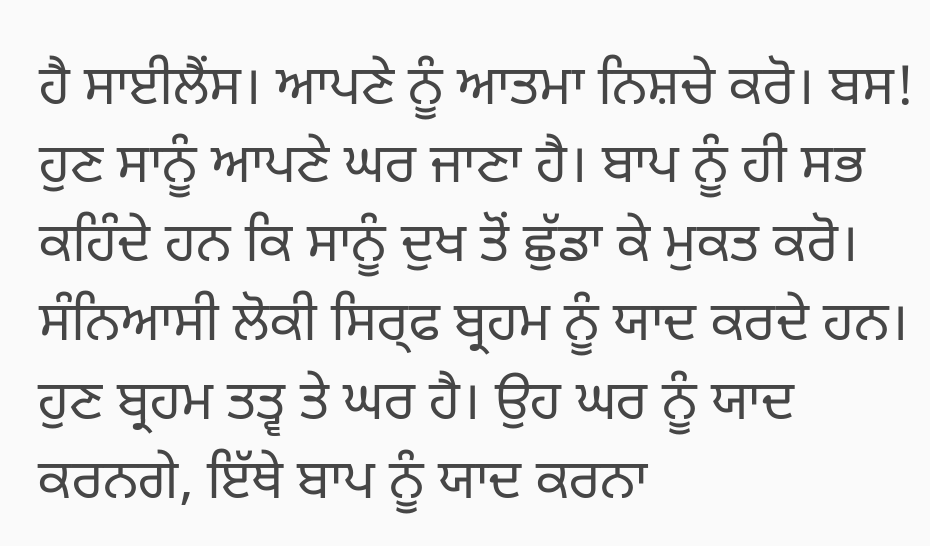ਹੈ ਸਾਈਲੈਂਸ। ਆਪਣੇ ਨੂੰ ਆਤਮਾ ਨਿਸ਼ਚੇ ਕਰੋ। ਬਸ! ਹੁਣ ਸਾਨੂੰ ਆਪਣੇ ਘਰ ਜਾਣਾ ਹੈ। ਬਾਪ ਨੂੰ ਹੀ ਸਭ ਕਹਿੰਦੇ ਹਨ ਕਿ ਸਾਨੂੰ ਦੁਖ ਤੋਂ ਛੁੱਡਾ ਕੇ ਮੁਕਤ ਕਰੋ। ਸੰਨਿਆਸੀ ਲੋਕੀ ਸਿਰ੍ਫ ਬ੍ਰਹਮ ਨੂੰ ਯਾਦ ਕਰਦੇ ਹਨ। ਹੁਣ ਬ੍ਰਹਮ ਤਤ੍ਵ ਤੇ ਘਰ ਹੈ। ਉਹ ਘਰ ਨੂੰ ਯਾਦ ਕਰਨਗੇ, ਇੱਥੇ ਬਾਪ ਨੂੰ ਯਾਦ ਕਰਨਾ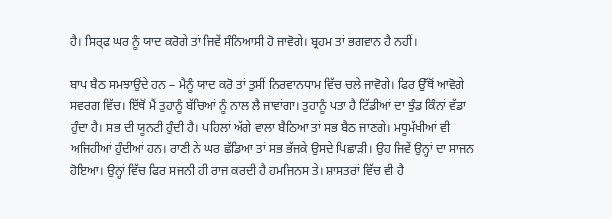ਹੈ। ਸਿਰ੍ਫ ਘਰ ਨੂੰ ਯਾਦ ਕਰੋਗੇ ਤਾਂ ਜਿਵੇਂ ਸੰਨਿਆਸੀ ਹੋ ਜਾਵੋਗੇ। ਬ੍ਰਹਮ ਤਾਂ ਭਗਵਾਨ ਹੈ ਨਹੀਂ।

ਬਾਪ ਬੈਠ ਸਮਝਾਉਂਦੇ ਹਨ – ਮੈਨੂੰ ਯਾਦ ਕਰੋ ਤਾਂ ਤੁਸੀਂ ਨਿਰਵਾਨਧਾਮ ਵਿੱਚ ਚਲੇ ਜਾਵੋਗੇ। ਫਿਰ ਉੱਥੋਂ ਆਵੋਗੇ ਸਵਰਗ ਵਿੱਚ। ਇੱਥੋਂ ਮੈਂ ਤੁਹਾਨੂੰ ਬੱਚਿਆਂ ਨੂੰ ਨਾਲ ਲੈ ਜਾਵਾਂਗਾ। ਤੁਹਾਨੂੰ ਪਤਾ ਹੈ ਟਿੱਡੀਆਂ ਦਾ ਝੁੰਡ ਕਿੰਨਾਂ ਵੱਡਾ ਹੁੰਦਾ ਹੈ। ਸਭ ਦੀ ਯੂਨਟੀ ਹੁੰਦੀ ਹੈ। ਪਹਿਲਾਂ ਅੱਗੇ ਵਾਲਾ ਬੈਠਿਆ ਤਾਂ ਸਭ ਬੈਠ ਜਾਣਗੇ। ਮਧੂਮੱਖੀਆਂ ਵੀ ਅਜਿਹੀਆਂ ਹੁੰਦੀਆਂ ਹਨ। ਰਾਣੀ ਨੇ ਘਰ ਛੱਡਿਆ ਤਾਂ ਸਭ ਭੱਜਕੇ ਉਸਦੇ ਪਿਛਾੜੀ। ਉਹ ਜਿਵੇਂ ਉਨ੍ਹਾਂ ਦਾ ਸਾਜਨ ਹੋਇਆ। ਉਨ੍ਹਾਂ ਵਿੱਚ ਫਿਰ ਸਜਨੀ ਹੀ ਰਾਜ ਕਰਦੀ ਹੈ ਹਮਜਿਨਸ ਤੇ। ਸ਼ਾਸਤਰਾਂ ਵਿੱਚ ਵੀ ਹੈ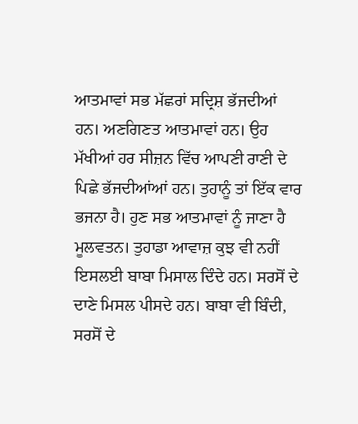ਆਤਮਾਵਾਂ ਸਭ ਮੱਛਰਾਂ ਸਦ੍ਰਿਸ਼ ਭੱਜਦੀਆਂ ਹਨ। ਅਣਗਿਣਤ ਆਤਮਾਵਾਂ ਹਨ। ਉਹ ਮੱਖੀਆਂ ਹਰ ਸੀਜ਼ਨ ਵਿੱਚ ਆਪਣੀ ਰਾਣੀ ਦੇ ਪਿਛੇ ਭੱਜਦੀਆਂਆਂ ਹਨ। ਤੁਹਾਨੂੰ ਤਾਂ ਇੱਕ ਵਾਰ ਭਜਨਾ ਹੈ। ਹੁਣ ਸਭ ਆਤਮਾਵਾਂ ਨੂੰ ਜਾਣਾ ਹੈ ਮੂਲਵਤਨ। ਤੁਹਾਡਾ ਆਵਾਜ਼ ਕੁਝ ਵੀ ਨਹੀਂ ਇਸਲਈ ਬਾਬਾ ਮਿਸਾਲ ਦਿੰਦੇ ਹਨ। ਸਰਸੋਂ ਦੇ ਦਾਣੇ ਮਿਸਲ ਪੀਸਦੇ ਹਨ। ਬਾਬਾ ਵੀ ਬਿੰਦੀ, ਸਰਸੋਂ ਦੇ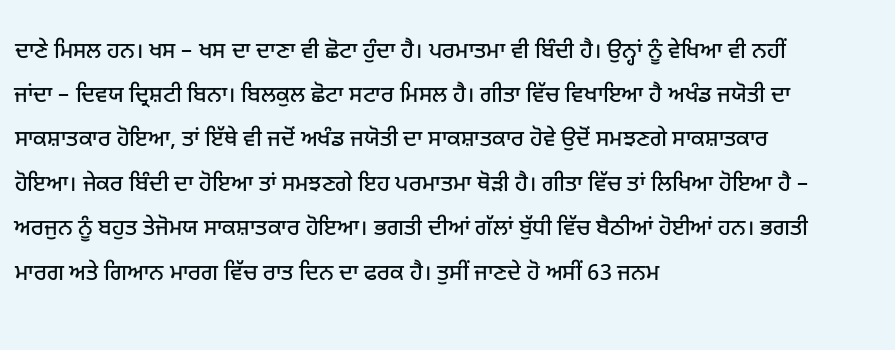ਦਾਣੇ ਮਿਸਲ ਹਨ। ਖਸ – ਖਸ ਦਾ ਦਾਣਾ ਵੀ ਛੋਟਾ ਹੁੰਦਾ ਹੈ। ਪਰਮਾਤਮਾ ਵੀ ਬਿੰਦੀ ਹੈ। ਉਨ੍ਹਾਂ ਨੂੰ ਵੇਖਿਆ ਵੀ ਨਹੀਂ ਜਾਂਦਾ – ਦਿਵਯ ਦ੍ਰਿਸ਼ਟੀ ਬਿਨਾ। ਬਿਲਕੁਲ ਛੋਟਾ ਸਟਾਰ ਮਿਸਲ ਹੈ। ਗੀਤਾ ਵਿੱਚ ਵਿਖਾਇਆ ਹੈ ਅਖੰਡ ਜਯੋਤੀ ਦਾ ਸਾਕਸ਼ਾਤਕਾਰ ਹੋਇਆ, ਤਾਂ ਇੱਥੇ ਵੀ ਜਦੋਂ ਅਖੰਡ ਜਯੋਤੀ ਦਾ ਸਾਕਸ਼ਾਤਕਾਰ ਹੋਵੇ ਉਦੋਂ ਸਮਝਣਗੇ ਸਾਕਸ਼ਾਤਕਾਰ ਹੋਇਆ। ਜੇਕਰ ਬਿੰਦੀ ਦਾ ਹੋਇਆ ਤਾਂ ਸਮਝਣਗੇ ਇਹ ਪਰਮਾਤਮਾ ਥੋੜੀ ਹੈ। ਗੀਤਾ ਵਿੱਚ ਤਾਂ ਲਿਖਿਆ ਹੋਇਆ ਹੈ – ਅਰਜੁਨ ਨੂੰ ਬਹੁਤ ਤੇਜੋਮਯ ਸਾਕਸ਼ਾਤਕਾਰ ਹੋਇਆ। ਭਗਤੀ ਦੀਆਂ ਗੱਲਾਂ ਬੁੱਧੀ ਵਿੱਚ ਬੈਠੀਆਂ ਹੋਈਆਂ ਹਨ। ਭਗਤੀ ਮਾਰਗ ਅਤੇ ਗਿਆਨ ਮਾਰਗ ਵਿੱਚ ਰਾਤ ਦਿਨ ਦਾ ਫਰਕ ਹੈ। ਤੁਸੀਂ ਜਾਣਦੇ ਹੋ ਅਸੀਂ 63 ਜਨਮ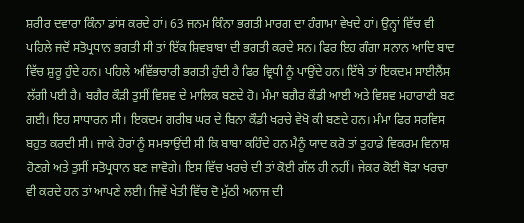ਸ਼ਰੀਰ ਦਵਾਰਾ ਕਿੰਨਾ ਡਾਂਸ ਕਰਦੇ ਹਾਂ। 63 ਜਨਮ ਕਿੰਨਾ ਭਗਤੀ ਮਾਰਗ ਦਾ ਹੰਗਾਮਾ ਵੇਖਦੇ ਹਾਂ। ਉਨ੍ਹਾਂ ਵਿੱਚ ਵੀ ਪਹਿਲੇ ਜਦੋਂ ਸਤੋਪ੍ਰਧਾਨ ਭਗਤੀ ਸੀ ਤਾਂ ਇੱਕ ਸ਼ਿਵਬਾਬਾ ਦੀ ਭਗਤੀ ਕਰਦੇ ਸਨ। ਫਿਰ ਇਹ ਗੰਗਾ ਸਨਾਨ ਆਦਿ ਬਾਦ ਵਿੱਚ ਸ਼ੁਰੂ ਹੁੰਦੇ ਹਨ। ਪਹਿਲੇ ਅਵਿੱਭਚਾਰੀ ਭਗਤੀ ਹੁੰਦੀ ਹੈ ਫਿਰ ਵ੍ਰਿਧੀ ਨੂੰ ਪਾਉਂਦੇ ਹਨ। ਇੱਥੇ ਤਾਂ ਇਕਦਮ ਸਾਈਲੈਂਸ ਲੱਗੀ ਪਈ ਹੈ। ਬਗੈਰ ਕੌੜੀ ਤੁਸੀਂ ਵਿਸ਼ਵ ਦੇ ਮਾਲਿਕ ਬਣਦੇ ਹੋ। ਮੰਮਾ ਬਗੈਰ ਕੌਡੀ ਆਈ ਅਤੇ ਵਿਸ਼ਵ ਮਹਾਰਾਣੀ ਬਣ ਗਈ। ਇਹ ਸਾਧਾਰਨ ਸੀ। ਇਕਦਮ ਗਰੀਬ ਘਰ ਦੇ ਬਿਨਾ ਕੌਡੀ ਖਰਚੇ ਵੇਖੋ ਕੀ ਬਣਦੇ ਹਨ। ਮੰਮਾ ਫਿਰ ਸਰਵਿਸ ਬਹੁਤ ਕਰਦੀ ਸੀ। ਜਾਕੇ ਹੋਰਾਂ ਨੂੰ ਸਮਝਾਉਂਦੀ ਸੀ ਕਿ ਬਾਬਾ ਕਹਿੰਦੇ ਹਨ ਮੈਨੂੰ ਯਾਦ ਕਰੋ ਤਾਂ ਤੁਹਾਡੇ ਵਿਕਰਮ ਵਿਨਾਸ਼ ਹੋਣਗੇ ਅਤੇ ਤੁਸੀਂ ਸਤੋਪ੍ਰਧਾਨ ਬਣ ਜਾਵੋਗੇ। ਇਸ ਵਿੱਚ ਖਰਚੇ ਦੀ ਤਾਂ ਕੋਈ ਗੱਲ ਹੀ ਨਹੀਂ। ਜੇਕਰ ਕੋਈ ਥੋੜਾ ਖਰਚਾ ਵੀ ਕਰਦੇ ਹਨ ਤਾਂ ਆਪਣੇ ਲਈ। ਜਿਵੇਂ ਖੇਤੀ ਵਿੱਚ ਦੋ ਮੁੱਠੀ ਅਨਾਜ ਦੀ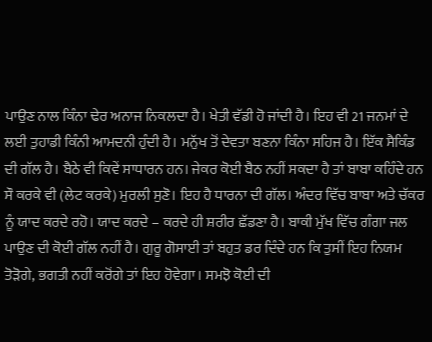ਪਾਉਣ ਨਾਲ ਕਿੰਨਾ ਢੇਰ ਅਨਾਜ ਨਿਕਲਦਾ ਹੈ। ਖੇਤੀ ਵੱਡੀ ਹੋ ਜਾਂਦੀ ਹੈ। ਇਹ ਵੀ 21 ਜਨਮਾਂ ਦੇ ਲਈ ਤੁਹਾਡੀ ਕਿੰਨੀ ਆਮਦਨੀ ਹੁੰਦੀ ਹੈ। ਮਨੁੱਖ ਤੋਂ ਦੇਵਤਾ ਬਣਨਾ ਕਿੰਨਾ ਸਹਿਜ ਹੈ। ਇੱਕ ਸੈਕਿੰਡ ਦੀ ਗੱਲ ਹੈ। ਬੈਠੇ ਵੀ ਕਿਵੇਂ ਸਾਧਾਰਨ ਹਨ। ਜੇਕਰ ਕੋਈ ਬੈਠ ਨਹੀਂ ਸਕਦਾ ਹੈ ਤਾਂ ਬਾਬਾ ਕਹਿੰਦੇ ਹਨ ਸੌ ਕਰਕੇ ਵੀ (ਲੇਟ ਕਰਕੇ) ਮੁਰਲੀ ਸੁਣੋ। ਇਹ ਹੈ ਧਾਰਨਾ ਦੀ ਗੱਲ। ਅੰਦਰ ਵਿੱਚ ਬਾਬਾ ਅਤੇ ਚੱਕਰ ਨੂੰ ਯਾਦ ਕਰਦੇ ਰਹੋ। ਯਾਦ ਕਰਦੇ – ਕਰਦੇ ਹੀ ਸ਼ਰੀਰ ਛੱਡਣਾ ਹੈ। ਬਾਕੀ ਮੁੱਖ ਵਿੱਚ ਗੰਗਾ ਜਲ ਪਾਉਣ ਦੀ ਕੋਈ ਗੱਲ ਨਹੀਂ ਹੈ। ਗੁਰੂ ਗੋਸਾਈ ਤਾਂ ਬਹੁਤ ਡਰ ਦਿੰਦੇ ਹਨ ਕਿ ਤੁਸੀਂ ਇਹ ਨਿਯਮ ਤੋੜੋਗੇ, ਭਗਤੀ ਨਹੀਂ ਕਰੋਂਗੇ ਤਾਂ ਇਹ ਹੋਵੇਗਾ। ਸਮਝੋ ਕੋਈ ਦੀ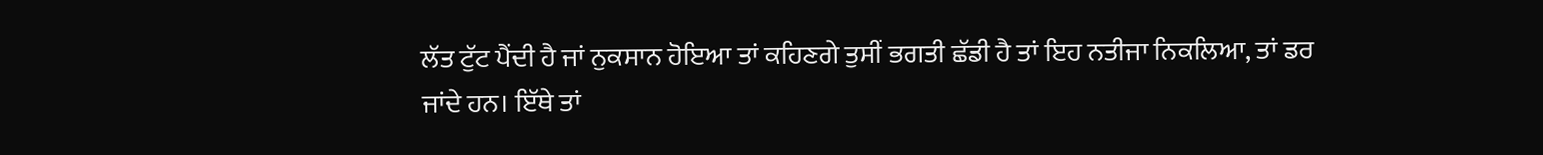ਲੱਤ ਟੁੱਟ ਪੈਂਦੀ ਹੈ ਜਾਂ ਨੁਕਸਾਨ ਹੋਇਆ ਤਾਂ ਕਹਿਣਗੇ ਤੁਸੀਂ ਭਗਤੀ ਛੱਡੀ ਹੈ ਤਾਂ ਇਹ ਨਤੀਜਾ ਨਿਕਲਿਆ, ਤਾਂ ਡਰ ਜਾਂਦੇ ਹਨ। ਇੱਥੇ ਤਾਂ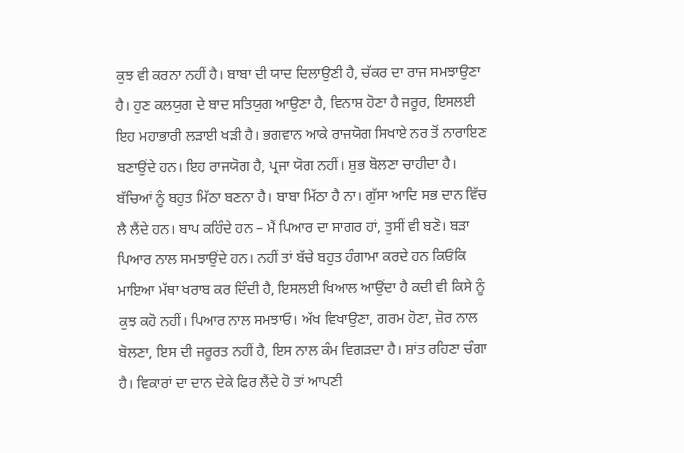ਕੁਝ ਵੀ ਕਰਨਾ ਨਹੀਂ ਹੈ। ਬਾਬਾ ਦੀ ਯਾਦ ਦਿਲਾਉਣੀ ਹੈ, ਚੱਕਰ ਦਾ ਰਾਜ ਸਮਝਾਉਣਾ ਹੈ। ਹੁਣ ਕਲਯੁਗ ਦੇ ਬਾਦ ਸਤਿਯੁਗ ਆਉਣਾ ਹੈ, ਵਿਨਾਸ਼ ਹੋਣਾ ਹੈ ਜਰੂਰ, ਇਸਲਈ ਇਹ ਮਹਾਭਾਰੀ ਲੜਾਈ ਖੜੀ ਹੈ। ਭਗਵਾਨ ਆਕੇ ਰਾਜਯੋਗ ਸਿਖਾਏ ਨਰ ਤੋਂ ਨਾਰਾਇਣ ਬਣਾਉਂਦੇ ਹਨ। ਇਹ ਰਾਜਯੋਗ ਹੈ, ਪ੍ਰਜਾ ਯੋਗ ਨਹੀਂ। ਸ਼ੁਭ ਬੋਲਣਾ ਚਾਹੀਦਾ ਹੈ। ਬੱਚਿਆਂ ਨੂੰ ਬਹੁਤ ਮਿੱਠਾ ਬਣਨਾ ਹੈ। ਬਾਬਾ ਮਿੱਠਾ ਹੈ ਨਾ। ਗੁੱਸਾ ਆਦਿ ਸਭ ਦਾਨ ਵਿੱਚ ਲੈ ਲੈਂਦੇ ਹਨ। ਬਾਪ ਕਹਿੰਦੇ ਹਨ – ਮੈਂ ਪਿਆਰ ਦਾ ਸਾਗਰ ਹਾਂ, ਤੁਸੀਂ ਵੀ ਬਣੋ। ਬੜਾ ਪਿਆਰ ਨਾਲ ਸਮਝਾਉਂਦੇ ਹਨ। ਨਹੀਂ ਤਾਂ ਬੱਚੇ ਬਹੁਤ ਹੰਗਾਮਾ ਕਰਦੇ ਹਨ ਕਿਓਂਕਿ ਮਾਇਆ ਮੱਥਾ ਖਰਾਬ ਕਰ ਦਿੰਦੀ ਹੈ, ਇਸਲਈ ਖਿਆਲ ਆਉਂਦਾ ਹੈ ਕਦੀ ਵੀ ਕਿਸੇ ਨੂੰ ਕੁਝ ਕਹੋ ਨਹੀਂ। ਪਿਆਰ ਨਾਲ ਸਮਝਾਓ। ਅੱਖ ਵਿਖਾਉਣਾ, ਗਰਮ ਹੋਣਾ, ਜ਼ੋਰ ਨਾਲ ਬੋਲਣਾ, ਇਸ ਦੀ ਜਰੂਰਤ ਨਹੀਂ ਹੈ, ਇਸ ਨਾਲ ਕੰਮ ਵਿਗੜਦਾ ਹੈ। ਸ਼ਾਂਤ ਰਹਿਣਾ ਚੰਗਾ ਹੈ। ਵਿਕਾਰਾਂ ਦਾ ਦਾਨ ਦੇਕੇ ਫਿਰ ਲੈਂਦੇ ਹੋ ਤਾਂ ਆਪਣੀ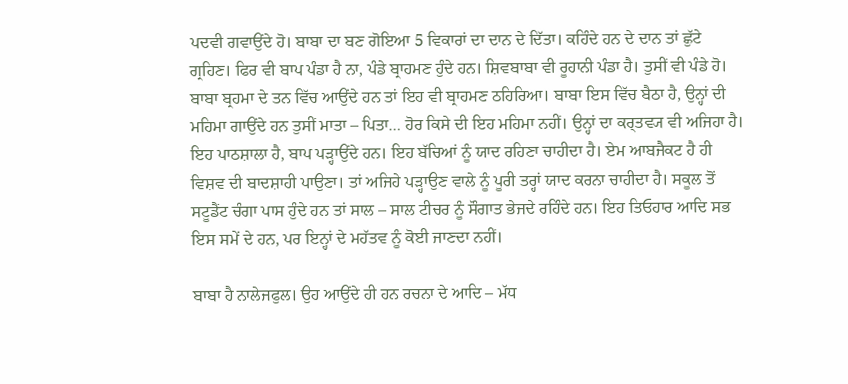ਪਦਵੀ ਗਵਾਉਂਦੇ ਹੋ। ਬਾਬਾ ਦਾ ਬਣ ਗੋਇਆ 5 ਵਿਕਾਰਾਂ ਦਾ ਦਾਨ ਦੇ ਦਿੱਤਾ। ਕਹਿੰਦੇ ਹਨ ਦੇ ਦਾਨ ਤਾਂ ਛੁੱਟੇ ਗ੍ਰਹਿਣ। ਫਿਰ ਵੀ ਬਾਪ ਪੰਡਾ ਹੈ ਨਾ, ਪੰਡੇ ਬ੍ਰਾਹਮਣ ਹੁੰਦੇ ਹਨ। ਸ਼ਿਵਬਾਬਾ ਵੀ ਰੂਹਾਨੀ ਪੰਡਾ ਹੈ। ਤੁਸੀਂ ਵੀ ਪੰਡੇ ਹੋ। ਬਾਬਾ ਬ੍ਰਹਮਾ ਦੇ ਤਨ ਵਿੱਚ ਆਉਂਦੇ ਹਨ ਤਾਂ ਇਹ ਵੀ ਬ੍ਰਾਹਮਣ ਠਹਿਰਿਆ। ਬਾਬਾ ਇਸ ਵਿੱਚ ਬੈਠਾ ਹੈ, ਉਨ੍ਹਾਂ ਦੀ ਮਹਿਮਾ ਗਾਉਂਦੇ ਹਨ ਤੁਸੀਂ ਮਾਤਾ – ਪਿਤਾ… ਹੋਰ ਕਿਸੇ ਦੀ ਇਹ ਮਹਿਮਾ ਨਹੀਂ। ਉਨ੍ਹਾਂ ਦਾ ਕਰ੍ਤਵ੍ਯ ਵੀ ਅਜਿਹਾ ਹੈ। ਇਹ ਪਾਠਸ਼ਾਲਾ ਹੈ, ਬਾਪ ਪੜ੍ਹਾਉਂਦੇ ਹਨ। ਇਹ ਬੱਚਿਆਂ ਨੂੰ ਯਾਦ ਰਹਿਣਾ ਚਾਹੀਦਾ ਹੈ। ਏਮ ਆਬਜੈਕਟ ਹੈ ਹੀ ਵਿਸ਼ਵ ਦੀ ਬਾਦਸ਼ਾਹੀ ਪਾਉਣਾ। ਤਾਂ ਅਜਿਹੇ ਪੜ੍ਹਾਉਣ ਵਾਲੇ ਨੂੰ ਪੂਰੀ ਤਰ੍ਹਾਂ ਯਾਦ ਕਰਨਾ ਚਾਹੀਦਾ ਹੈ। ਸਕੂਲ ਤੋਂ ਸਟੂਡੈਂਟ ਚੰਗਾ ਪਾਸ ਹੁੰਦੇ ਹਨ ਤਾਂ ਸਾਲ – ਸਾਲ ਟੀਚਰ ਨੂੰ ਸੌਗਾਤ ਭੇਜਦੇ ਰਹਿੰਦੇ ਹਨ। ਇਹ ਤਿਓਹਾਰ ਆਦਿ ਸਭ ਇਸ ਸਮੇਂ ਦੇ ਹਨ, ਪਰ ਇਨ੍ਹਾਂ ਦੇ ਮਹੱਤਵ ਨੂੰ ਕੋਈ ਜਾਣਦਾ ਨਹੀਂ।

ਬਾਬਾ ਹੈ ਨਾਲੇਜਫੁਲ। ਉਹ ਆਉਂਦੇ ਹੀ ਹਨ ਰਚਨਾ ਦੇ ਆਦਿ – ਮੱਧ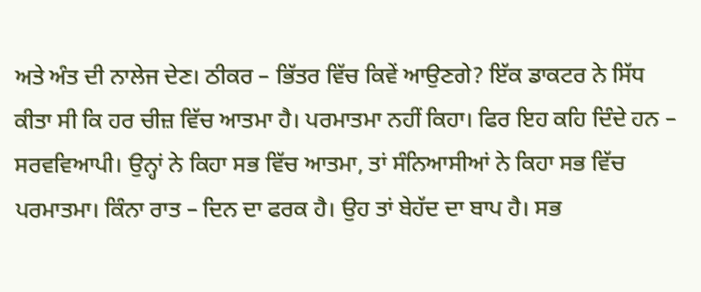ਅਤੇ ਅੰਤ ਦੀ ਨਾਲੇਜ ਦੇਣ। ਠੀਕਰ – ਭਿੱਤਰ ਵਿੱਚ ਕਿਵੇਂ ਆਉਣਗੇ? ਇੱਕ ਡਾਕਟਰ ਨੇ ਸਿੱਧ ਕੀਤਾ ਸੀ ਕਿ ਹਰ ਚੀਜ਼ ਵਿੱਚ ਆਤਮਾ ਹੈ। ਪਰਮਾਤਮਾ ਨਹੀਂ ਕਿਹਾ। ਫਿਰ ਇਹ ਕਹਿ ਦਿੰਦੇ ਹਨ – ਸਰਵਵਿਆਪੀ। ਉਨ੍ਹਾਂ ਨੇ ਕਿਹਾ ਸਭ ਵਿੱਚ ਆਤਮਾ, ਤਾਂ ਸੰਨਿਆਸੀਆਂ ਨੇ ਕਿਹਾ ਸਭ ਵਿੱਚ ਪਰਮਾਤਮਾ। ਕਿੰਨਾ ਰਾਤ – ਦਿਨ ਦਾ ਫਰਕ ਹੈ। ਉਹ ਤਾਂ ਬੇਹੱਦ ਦਾ ਬਾਪ ਹੈ। ਸਭ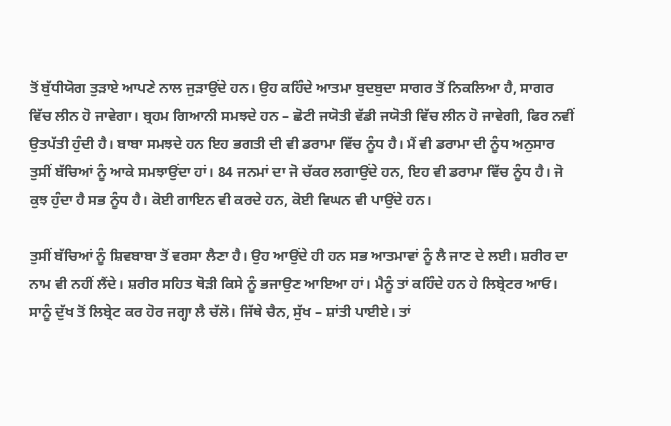ਤੋਂ ਬੁੱਧੀਯੋਗ ਤੁੜਾਏ ਆਪਣੇ ਨਾਲ ਜੁੜਾਉਂਦੇ ਹਨ। ਉਹ ਕਹਿੰਦੇ ਆਤਮਾ ਬੁਦਬੁਦਾ ਸਾਗਰ ਤੋਂ ਨਿਕਲਿਆ ਹੈ, ਸਾਗਰ ਵਿੱਚ ਲੀਨ ਹੋ ਜਾਵੇਗਾ। ਬ੍ਰਹਮ ਗਿਆਨੀ ਸਮਝਦੇ ਹਨ – ਛੋਟੀ ਜਯੋਤੀ ਵੱਡੀ ਜਯੋਤੀ ਵਿੱਚ ਲੀਨ ਹੋ ਜਾਵੇਗੀ, ਫਿਰ ਨਵੀਂ ਉਤਪੱਤੀ ਹੁੰਦੀ ਹੈ। ਬਾਬਾ ਸਮਝਦੇ ਹਨ ਇਹ ਭਗਤੀ ਦੀ ਵੀ ਡਰਾਮਾ ਵਿੱਚ ਨੂੰਧ ਹੈ। ਮੈਂ ਵੀ ਡਰਾਮਾ ਦੀ ਨੂੰਧ ਅਨੁਸਾਰ ਤੁਸੀਂ ਬੱਚਿਆਂ ਨੂੰ ਆਕੇ ਸਮਝਾਉਂਦਾ ਹਾਂ। 84 ਜਨਮਾਂ ਦਾ ਜੋ ਚੱਕਰ ਲਗਾਉਂਦੇ ਹਨ, ਇਹ ਵੀ ਡਰਾਮਾ ਵਿੱਚ ਨੂੰਧ ਹੈ। ਜੋ ਕੁਝ ਹੁੰਦਾ ਹੈ ਸਭ ਨੂੰਧ ਹੈ। ਕੋਈ ਗਾਇਨ ਵੀ ਕਰਦੇ ਹਨ, ਕੋਈ ਵਿਘਨ ਵੀ ਪਾਉਂਦੇ ਹਨ।

ਤੁਸੀਂ ਬੱਚਿਆਂ ਨੂੰ ਸ਼ਿਵਬਾਬਾ ਤੋਂ ਵਰਸਾ ਲੈਣਾ ਹੈ। ਉਹ ਆਉਂਦੇ ਹੀ ਹਨ ਸਭ ਆਤਮਾਵਾਂ ਨੂੰ ਲੈ ਜਾਣ ਦੇ ਲਈ। ਸ਼ਰੀਰ ਦਾ ਨਾਮ ਵੀ ਨਹੀਂ ਲੈਂਦੇ। ਸ਼ਰੀਰ ਸਹਿਤ ਥੋੜੀ ਕਿਸੇ ਨੂੰ ਭਜਾਉਣ ਆਇਆ ਹਾਂ। ਮੈਨੂੰ ਤਾਂ ਕਹਿੰਦੇ ਹਨ ਹੇ ਲਿਬ੍ਰੇਟਰ ਆਓ। ਸਾਨੂੰ ਦੁੱਖ ਤੋਂ ਲਿਬ੍ਰੇਟ ਕਰ ਹੋਰ ਜਗ੍ਹਾ ਲੈ ਚੱਲੋ। ਜਿੱਥੇ ਚੈਨ, ਸੁੱਖ – ਸ਼ਾਂਤੀ ਪਾਈਏ। ਤਾਂ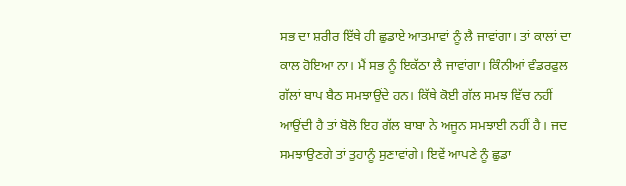ਸਭ ਦਾ ਸ਼ਰੀਰ ਇੱਥੇ ਹੀ ਛੁਡਾਏ ਆਤਮਾਵਾਂ ਨੂੰ ਲੈ ਜਾਵਾਂਗਾ। ਤਾਂ ਕਾਲਾਂ ਦਾ ਕਾਲ ਹੋਇਆ ਨਾ। ਮੈਂ ਸਭ ਨੂੰ ਇਕੱਠਾ ਲੈ ਜਾਵਾਂਗਾ। ਕਿੰਨੀਆਂ ਵੰਡਰਫੁਲ ਗੱਲਾਂ ਬਾਪ ਬੈਠ ਸਮਝਾਉਂਦੇ ਹਨ। ਕਿੱਥੇ ਕੋਈ ਗੱਲ ਸਮਝ ਵਿੱਚ ਨਹੀਂ ਆਉਂਦੀ ਹੈ ਤਾਂ ਬੋਲੋ ਇਹ ਗੱਲ ਬਾਬਾ ਨੇ ਅਜੂਨ ਸਮਝਾਈ ਨਹੀਂ ਹੈ। ਜਦ ਸਮਝਾਉਣਗੇ ਤਾਂ ਤੁਹਾਨੂੰ ਸੁਣਾਵਾਂਗੇ। ਇਵੇਂ ਆਪਣੇ ਨੂੰ ਛੁਡਾ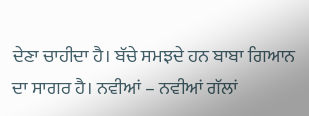ਦੇਣਾ ਚਾਹੀਦਾ ਹੈ। ਬੱਚੇ ਸਮਝਦੇ ਹਨ ਬਾਬਾ ਗਿਆਨ ਦਾ ਸਾਗਰ ਹੈ। ਨਵੀਆਂ – ਨਵੀਆਂ ਗੱਲਾਂ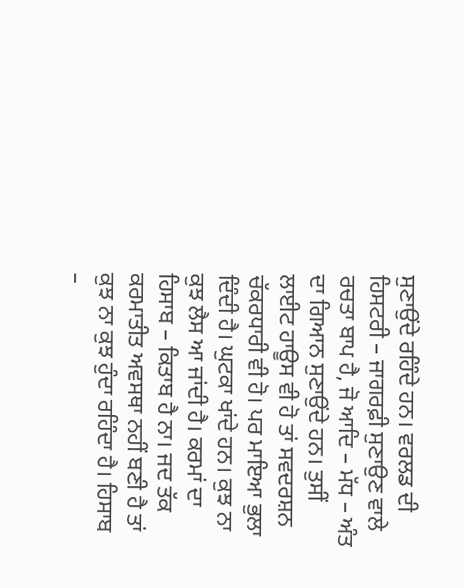ਸੁਣਾਉਂਦੇ ਰਹਿੰਦੇ ਹਨ। ਵਰਲਡ ਦੀ ਹਿਸਟਰੀ – ਜਾਗਰਫ਼ੀ ਸੁਣਾਉਣ ਵਾਲੇ ਰਚਤਾ ਬਾਪ ਹੈ, ਜੋ ਆਦਿ – ਮੱਧ – ਅੰਤ ਦਾ ਗਿਆਨ ਸੁਣਾਉਂਦੇ ਹਨ। ਤੁਸੀਂ ਲਾਈਟ ਹਾਊਸ ਵੀ ਹੋ ਤਾਂ ਸਵਦਰਸ਼ਨ ਚੱਕਰਧਾਰੀ ਵੀ ਹੋ। ਪਰ ਮਾਇਆ ਭੁਲਾ ਦਿੰਦੀ ਹੈ। ਘੁਟਕਾ ਖਾਂਦੇ ਹਨ। ਕੁਝ ਨਾ ਕੁਝ ਲੈਸ ਆ ਜਾਂਦੀ ਹੈ। ਕਰਮਾਂ ਦਾ ਹਿਸਾਬ – ਕਿਤਾਬ ਹੈ ਨਾ। ਜਦ ਤੱਕ ਕਰਮਾਤੀਤ ਅਵਸਥਾ ਨਹੀਂ ਬਣੀ ਹੈ ਤਾਂ ਕੁਝ ਨਾ ਕੁਝ ਹੁੰਦਾ ਰਹਿੰਦਾ ਹੈ। ਹਿਸਾਬ –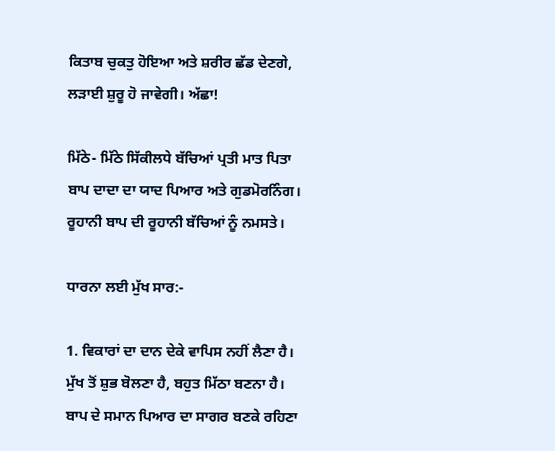ਕਿਤਾਬ ਚੁਕਤੁ ਹੋਇਆ ਅਤੇ ਸ਼ਰੀਰ ਛੱਡ ਦੇਣਗੇ, ਲੜਾਈ ਸ਼ੁਰੂ ਹੋ ਜਾਵੇਗੀ। ਅੱਛਾ!

ਮਿੱਠੇ- ਮਿੱਠੇ ਸਿੱਕੀਲਧੇ ਬੱਚਿਆਂ ਪ੍ਰਤੀ ਮਾਤ ਪਿਤਾ ਬਾਪ ਦਾਦਾ ਦਾ ਯਾਦ ਪਿਆਰ ਅਤੇ ਗੁਡਮੋਰਨਿੰਗ। ਰੂਹਾਨੀ ਬਾਪ ਦੀ ਰੂਹਾਨੀ ਬੱਚਿਆਂ ਨੂੰ ਨਮਸਤੇ।

ਧਾਰਨਾ ਲਈ ਮੁੱਖ ਸਾਰ:-

1. ਵਿਕਾਰਾਂ ਦਾ ਦਾਨ ਦੇਕੇ ਵਾਪਿਸ ਨਹੀਂ ਲੈਣਾ ਹੈ। ਮੁੱਖ ਤੋਂ ਸ਼ੁਭ ਬੋਲਣਾ ਹੈ, ਬਹੁਤ ਮਿੱਠਾ ਬਣਨਾ ਹੈ। ਬਾਪ ਦੇ ਸਮਾਨ ਪਿਆਰ ਦਾ ਸਾਗਰ ਬਣਕੇ ਰਹਿਣਾ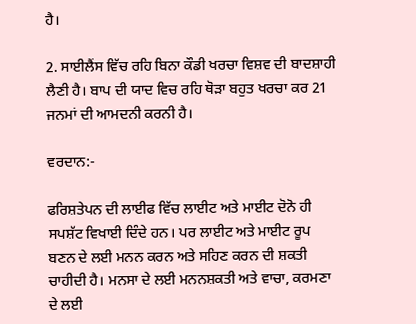ਹੈ।

2. ਸਾਈਲੈਂਸ ਵਿੱਚ ਰਹਿ ਬਿਨਾ ਕੌਡੀ ਖਰਚਾ ਵਿਸ਼ਵ ਦੀ ਬਾਦਸ਼ਾਹੀ ਲੈਣੀ ਹੈ। ਬਾਪ ਦੀ ਯਾਦ ਵਿਚ ਰਹਿ ਥੋੜਾ ਬਹੁਤ ਖਰਚਾ ਕਰ 21 ਜਨਮਾਂ ਦੀ ਆਮਦਨੀ ਕਰਨੀ ਹੈ।

ਵਰਦਾਨ:-

ਫਰਿਸ਼ਤੇਪਨ ਦੀ ਲਾਈਫ ਵਿੱਚ ਲਾਈਟ ਅਤੇ ਮਾਈਟ ਦੋਨੋ ਹੀ ਸਪਸ਼ੱਟ ਵਿਖਾਈ ਦਿੰਦੇ ਹਨ। ਪਰ ਲਾਈਟ ਅਤੇ ਮਾਈਟ ਰੂਪ ਬਣਨ ਦੇ ਲਈ ਮਨਨ ਕਰਨ ਅਤੇ ਸਹਿਣ ਕਰਨ ਦੀ ਸ਼ਕਤੀ ਚਾਹੀਦੀ ਹੈ। ਮਨਸਾ ਦੇ ਲਈ ਮਨਨਸ਼ਕਤੀ ਅਤੇ ਵਾਚਾ, ਕਰਮਣਾ ਦੇ ਲਈ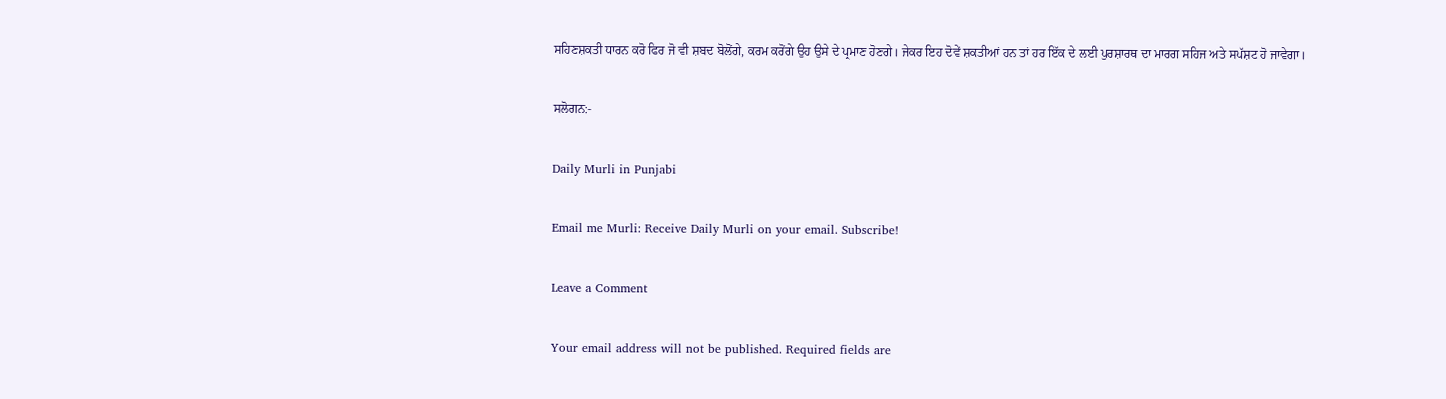ਸਹਿਣਸ਼ਕਤੀ ਧਾਰਨ ਕਰੋ ਫਿਰ ਜੋ ਵੀ ਸ਼ਬਦ ਬੋਲੋਂਗੇ, ਕਰਮ ਕਰੋਂਗੇ ਉਹ ਉਸੇ ਦੇ ਪ੍ਰਮਾਣ ਹੋਣਗੇ। ਜੇਕਰ ਇਹ ਦੋਵੇਂ ਸ਼ਕਤੀਆਂ ਹਨ ਤਾਂ ਹਰ ਇੱਕ ਦੇ ਲਈ ਪੁਰਸ਼ਾਰਥ ਦਾ ਮਾਰਗ ਸਹਿਜ ਅਤੇ ਸਪੱਸ਼ਟ ਹੋ ਜਾਵੇਗਾ।

ਸਲੋਗਨ:-

Daily Murli in Punjabi

Email me Murli: Receive Daily Murli on your email. Subscribe!

Leave a Comment

Your email address will not be published. Required fields are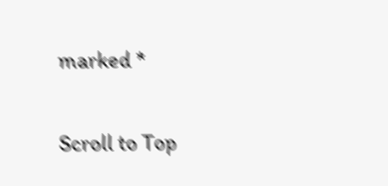marked *

Scroll to Top